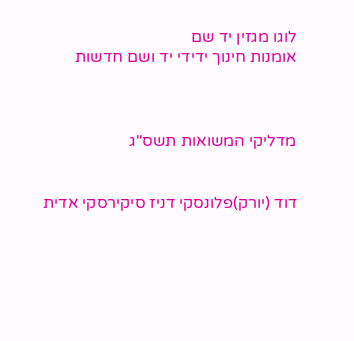לוגו מגזין יד שם
אומנות חינוך ידידי יד ושם חדשות



מדליקי המשואות תשס"ג


דוד (יורק)פלונסקי דניז סיקירסקי אדית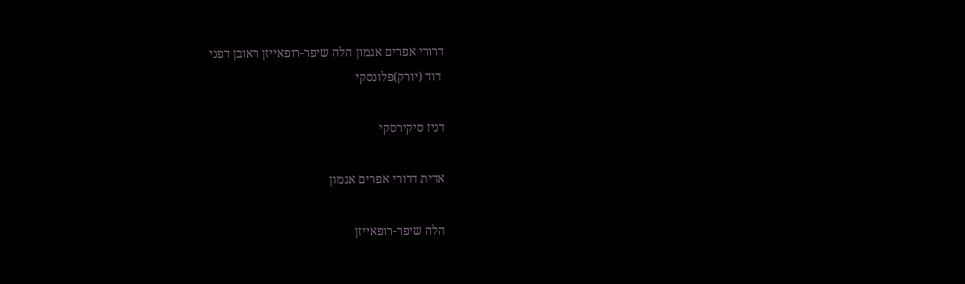דרורי אפרים אגמון הלה שיפר-רופאייזן ראובן דפני
 דוד (יורק)פלונסקי

דניז סיקירסקי

אדית דרורי אפרים אגמון

הלה שיפר-רופאייזן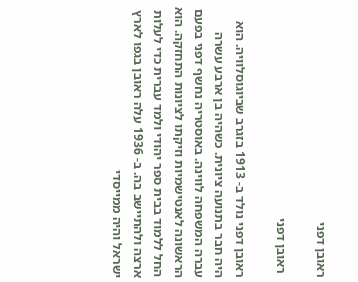ראובן דפני

 ראובן דפני

ראובן דפני נולד ב- 1913 בזגרב שביוגוסלוויה. הוא היה חבר בתנועה ציונית. כשהיה בן ארבע עשרה עברה המשפחה לווינה. באוסטריה נחשף דפני בפעם הראשונה לאנטישמיות וזיקתו לציונות התחזקה. הוא החל ללמוד בבית ספר יהודי ולמד עברית כדי לעלות ארצה ולהתיישב בה. ב- 1936 עלה ראובן בגפו לארץ ישראל והיה ממייסדי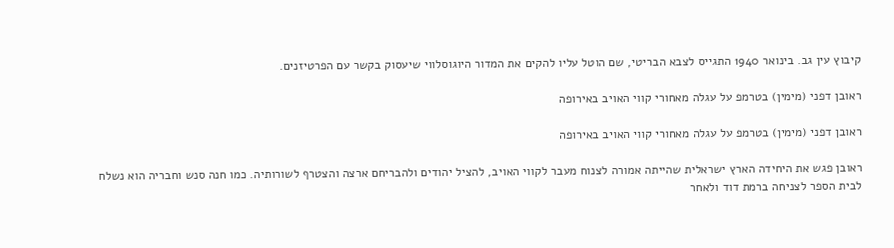קיבוץ עין גב. בינואר 1940 התגייס לצבא הבריטי, שם הוטל עליו להקים את המדור היוגוסלווי שיעסוק בקשר עם הפרטיזנים.

ראובן דפני (מימין) בטרמפ על עגלה מאחורי קווי האויב באירופה

ראובן דפני (מימין) בטרמפ על עגלה מאחורי קווי האויב באירופה

ראובן פגש את היחידה הארץ ישראלית שהייתה אמורה לצנוח מעבר לקווי האויב, להציל יהודים ולהבריחם ארצה והצטרף לשורותיה. כמו חנה סנש וחבריה הוא נשלח לבית הספר לצניחה ברמת דוד ולאחר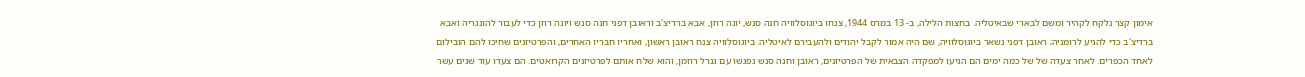אימון קצר נלקח לקהיר ומשם לבארי שבאיטליה. בחצות הלילה, ב- 13 במרס 1944, צנחו ביוגוסלוויה חנה סנש, יונה רוזן, אבא ברדיצ'ב וראובן דפני חנה סנש ויונה רוזן כדי לעבור להונגריה ואבא ברדיצ'ב כדי להגיע לרומניה; ראובן דפני נשאר ביוגוסלוויה, שם היה אמור לקבל יהודים ולהעבירם לאיטליה. ביוגוסלוויה צנח ראובן ראשון, ואחריו חבריו האחרים, והפרטיזנים שחיכו להם הובילום לאחד הכפרים. לאחר צעדה של של כמה ימים הם הגיעו למפקדה הצבאית של הפרטיזנים, ראובן וחנה סנש נפגשו עם גנרל רוזמן, והוא שלח אותם לפרטיזנים הקרואטים. הם צעדו עוד שנים עשר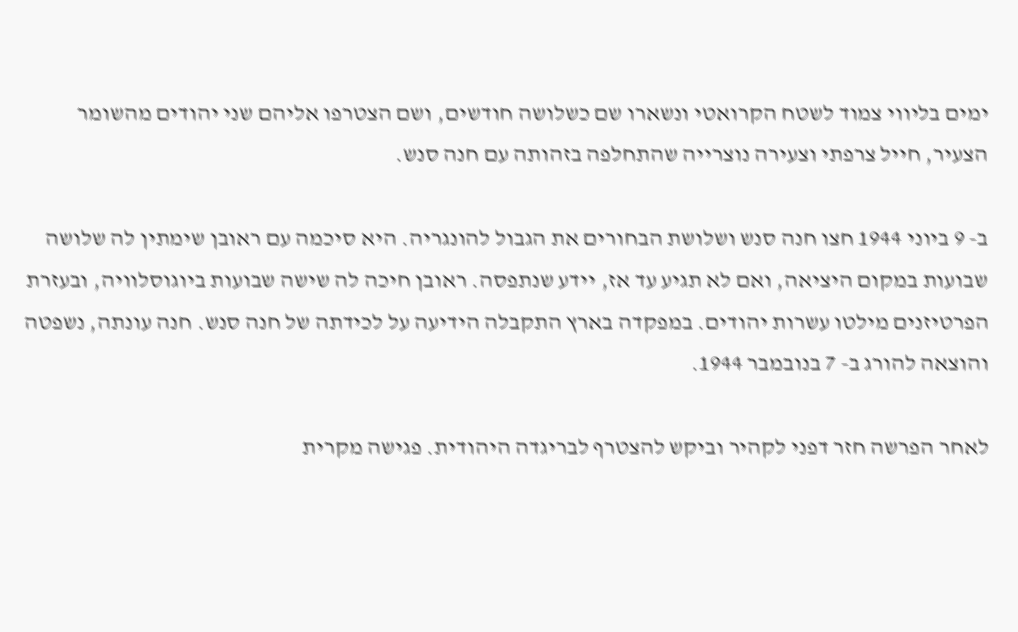ימים בליווי צמוד לשטח הקרואטי ונשארו שם כשלושה חודשים, ושם הצטרפו אליהם שני יהודים מהשומר הצעיר, חייל צרפתי וצעירה נוצרייה שהתחלפה בזהותה עם חנה סנש.

ב- 9 ביוני 1944 חצו חנה סנש ושלושת הבחורים את הגבול להונגריה. היא סיכמה עם ראובן שימתין לה שלושה שבועות במקום היציאה, ואם לא תגיע עד אז, יידע שנתפסה. ראובן חיכה לה שישה שבועות ביוגוסלוויה, ובעזרת הפרטיזנים מילטו עשרות יהודים. במפקדה בארץ התקבלה הידיעה על לכידתה של חנה סנש. חנה עונתה, נשפטה והוצאה להורג ב- 7 בנובמבר 1944.

לאחר הפרשה חזר דפני לקהיר וביקש להצטרף לבריגדה היהודית. פגישה מקרית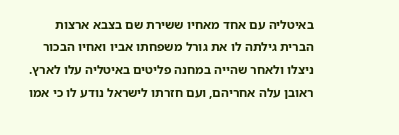באיטליה עם אחד מאחיו ששירת שם בצבא ארצות הברית גילתה לו את גורל משפחתו אביו ואחיו הבכור ניצלו ולאחר שהייה במחנה פליטים באיטליה עלו לארץ. ראובן עלה אחריהם, ועם חזרתו לישראל נודע לו כי אמו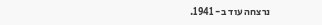נרצחה עוד ב- 1941.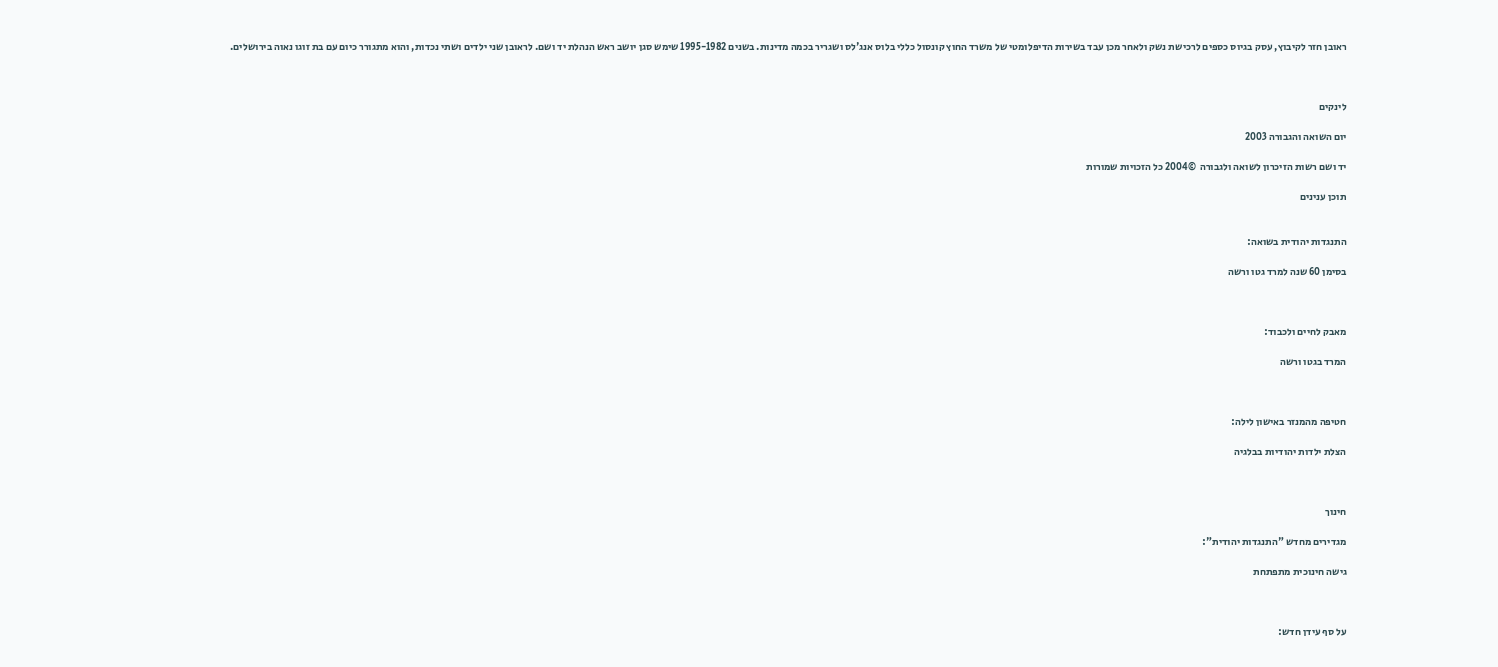ראובן חזר לקיבוץ, עסק בגיוס כספים לרכישת נשק ולאחר מכן עבד בשירות הדיפלומטי של משרד החוץ קונסול כללי בלוס אנג'לס ושגריר בכמה מדינות. בשנים 1995-1982 שימש סגן יושב ראש הנהלת יד ושם. לראובן שני ילדים ושתי נכדות, והוא מתגורר כיום עם בת זוגו נאוה בירושלים.



לינקים

יום השואה והגבורה 2003

יד ושם רשות הזיכרון לשואה ולגבורה  ©2004 כל הזכויות שמורות

תוכן ענינים


התנגדות יהודית בשואה:

בסימן 60 שנה למרד גטו ורשה



מאבק לחיים ולכבוד:

המרד בגטו ורשה



חטיפה מהמנזר באישון לילה:

הצלת ילדות יהודיות בבלגיה



חינוך

מגדירים מחדש "התנגדות יהודית":

גישה חינוכית מתפתחת



על סף עידן חדש: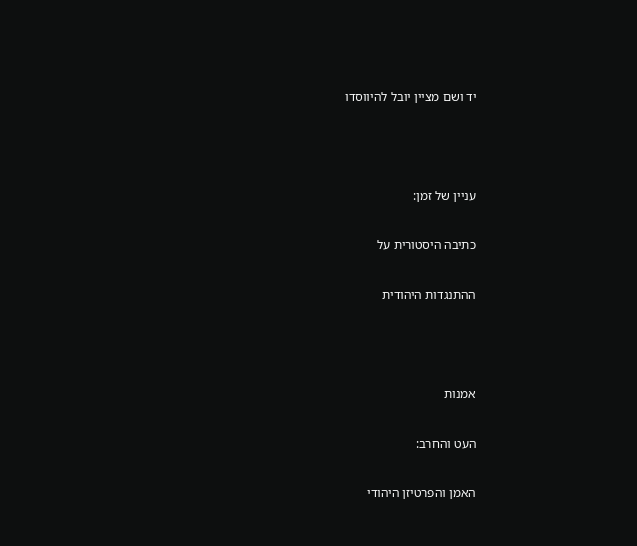יד ושם מציין יובל להיווסדו



עניין של זמן:

כתיבה היסטורית על

ההתנגדות היהודית



אמנות

העט והחרב:

האמן והפרטיזן היהודי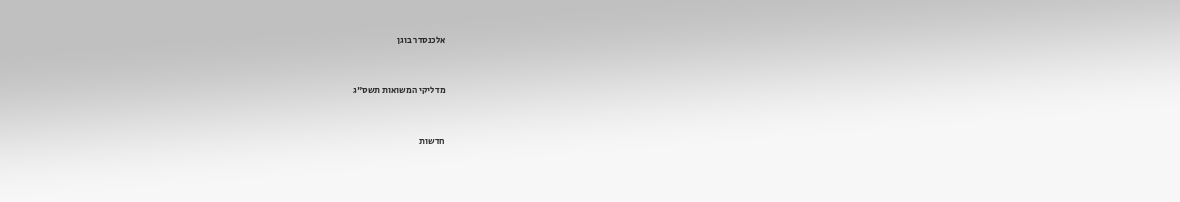אלכנסדר בוגן



מדליקי המשואות תשס"ג



חדשות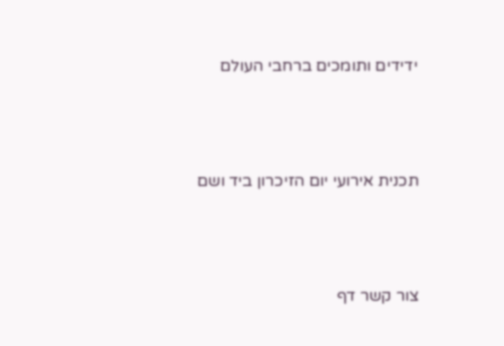ידידים ותומכים ברחבי העולם



תכנית אירועי יום הזיכרון ביד ושם



צור קשר דף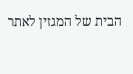הבית של המגזין לאתר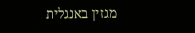מגזין באנגלית